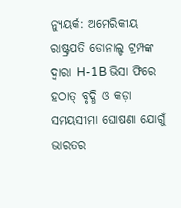ନ୍ୟୁୟର୍କ: ଅମେରିକୀୟ ରାଷ୍ଟ୍ରପତି ଡୋନାଲ୍ଡ ଟ୍ରମ୍ପଙ୍କ ଦ୍ୱାରା H-1B ଭିସା ଫିରେ ହଠାତ୍ ବୃଦ୍ଧି ଓ କଡ଼ା ସମୟସୀମା ଘୋଷଣା ଯୋଗୁଁ ଭାରତର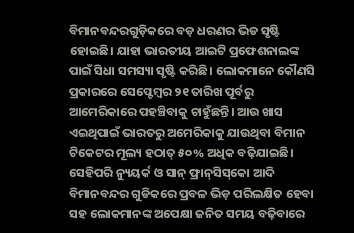ବିମାନବନ୍ଦରଗୁଡ଼ିକରେ ବଡ଼ ଧରଣର ଭିଡ ସୃଷ୍ଟି ହୋଇଛି। ଯାହା ଭାରତୀୟ ଆଇଟି ପ୍ରଫେଶନାଲଙ୍କ ପାଇଁ ସିଧା ସମସ୍ୟା ସୃଷ୍ଟି କରିଛି। ଲୋକମାନେ କୌଣସି ପ୍ରକାରରେ ସେପ୍ଟେମ୍ବର ୨୧ ତାରିଖ ପୂର୍ବରୁ ଆମେରିକାରେ ପହଞ୍ଚିବାକୁ ଚାହୁଁଛନ୍ତି। ଆଉ ଖାସ ଏଇଥିପାଇଁ ଭାରତରୁ ଅମେରିକାକୁ ଯାଉଥିବା ବିମାନ ଟିକେଟର ମୂଲ୍ୟ ହଠାତ୍ ୫୦% ଅଧିକ ବଢ଼ିଯାଇଛି। ସେହିପରି ନ୍ୟୁୟର୍କ ଓ ସାନ୍ ଫ୍ରାନ୍‌ସିସ୍‌କୋ ଆଦି ବିମାନବନ୍ଦର ଗୁଡିକରେ ପ୍ରବଳ ଭିଡ଼ ପରିଲକ୍ଷିତ ହେବା ସହ ଲୋକମାନଙ୍କ ଅପେକ୍ଷା ଜନିତ ସମୟ ବଢ଼ିବାରେ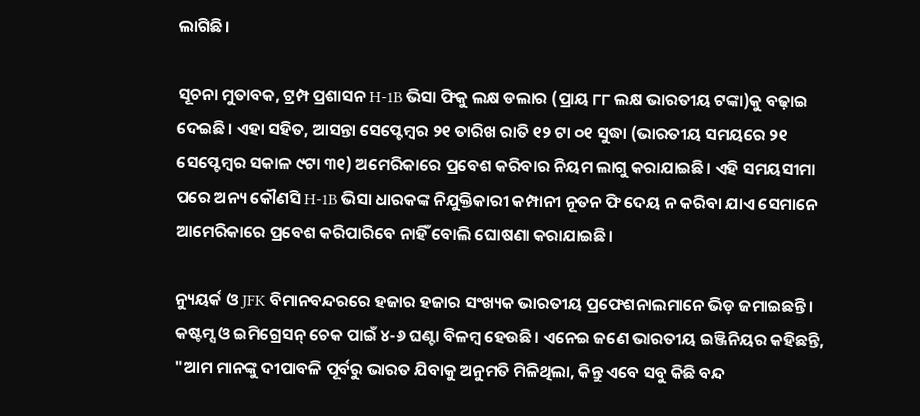ଲାଗିଛି।

ସୂଚନା ମୁତାବକ, ଟ୍ରମ୍ପ ପ୍ରଶାସନ H-1B ଭିସା ଫିକୁ ଲକ୍ଷ ଡଲାର (ପ୍ରାୟ ୮୮ ଲକ୍ଷ ଭାରତୀୟ ଟଙ୍କା)କୁ ବଢ଼ାଇ ଦେଇଛି। ଏହା ସହିତ, ଆସନ୍ତା ସେପ୍ଟେମ୍ବର ୨୧ ତାରିଖ ରାତି ୧୨ ଟା ୦୧ ସୁଦ୍ଧା (ଭାରତୀୟ ସମୟରେ ୨୧ ସେପ୍ଟେମ୍ବର ସକାଳ ୯ଟା ୩୧) ଅମେରିକାରେ ପ୍ରବେଶ କରିବାର ନିୟମ ଲାଗୁ କରାଯାଇଛି। ଏହି ସମୟସୀମା ପରେ ଅନ୍ୟ କୌଣସି H-1B ଭିସା ଧାରକଙ୍କ ନିଯୁକ୍ତିକାରୀ କମ୍ପାନୀ ନୂତନ ଫି ଦେୟ ନ କରିବା ଯାଏ ସେମାନେ ଆମେରିକାରେ ପ୍ରବେଶ କରିପାରିବେ ନାହିଁ ବୋଲି ଘୋଷଣା କରାଯାଇଛି।

ନ୍ୟୁୟର୍କ ଓ JFK ବିମାନବନ୍ଦରରେ ହଜାର ହଜାର ସଂଖ୍ୟକ ଭାରତୀୟ ପ୍ରଫେଶନାଲମାନେ ଭିଡ଼ ଜମାଇଛନ୍ତି। କଷ୍ଟମ୍ସ ଓ ଇମିଗ୍ରେସନ୍ ଚେକ ପାଇଁ ୪-୬ ଘଣ୍ଟା ବିଳମ୍ବ ହେଉଛି। ଏନେଇ ଜଣେ ଭାରତୀୟ ଇଞ୍ଜିନିୟର କହିଛନ୍ତି, "ଆମ ମାନଙ୍କୁ ଦୀପାବଳି ପୂର୍ବରୁ ଭାରତ ଯିବାକୁ ଅନୁମତି ମିଳିଥିଲା, କିନ୍ତୁ ଏବେ ସବୁ କିଛି ବନ୍ଦ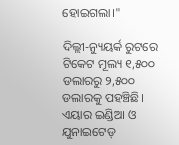ହୋଇଗଲା।"

ଦିଲ୍ଲୀ-ନ୍ୟୁୟର୍କ ରୁଟରେ ଟିକେଟ ମୂଲ୍ୟ ୧,୫୦୦ ଡଲାରରୁ ୨,୫୦୦ ଡଲାରକୁ ପହଞ୍ଚିଛି। ଏୟାର ଇଣ୍ଡିଆ ଓ ଯୁନାଇଟେଡ୍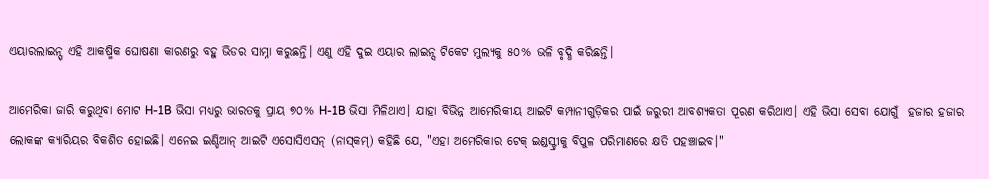ଏୟାରଲାଇନ୍ସ୍ ଏହି ଆକଷ୍ମିକ ଘୋଷଣା କାରଣରୁ ବହୁ ଭିଡର ସାମ୍ନା କରୁଛନ୍ତି। ଏଣୁ ଏହି ଦୁଇ ଏୟାର ଲାଇନ୍ସ ଟିକେଟ ମୁଲ୍ୟକୁ ୫୦% ଭଳି ବୃଦ୍ଧି କରିଛନ୍ତି।

ଆମେରିକା ଜାରି କରୁଥିବା ମୋଟ H-1B ଭିସା ମଧ୍ୟରୁ ଭାରତକୁ ପ୍ରାୟ ୭୦% H-1B ଭିସା ମିଳିଥାଏ। ଯାହା ବିଭିନ୍ନ ଆମେରିକୀୟ ଆଇଟି କମ୍ପାନୀଗୁଡ଼ିକର ପାଇଁ ଜରୁରୀ ଆବଶ୍ୟକତା ପୂରଣ କରିଥାଏ। ଏହି ଭିସା ସେବା ଯୋଗୁଁ  ହଜାର ହଜାର ଲୋକଙ୍କ କ୍ୟାରିୟର ବିକଶିତ ହୋଇଛି। ଏନେଇ ଇଣ୍ଡିଆନ୍ ଆଇଟି ଏସୋସିଏସନ୍ (ନାସ୍‌କମ୍) କହିଛି ଯେ, "ଏହା ଅମେରିକାର ଟେକ୍ ଇଣ୍ଡସ୍ଟ୍ରୀକୁ ବିପୁଳ ପରିମାଣରେ କ୍ଷତି ପହଞ୍ଚାଇବ।"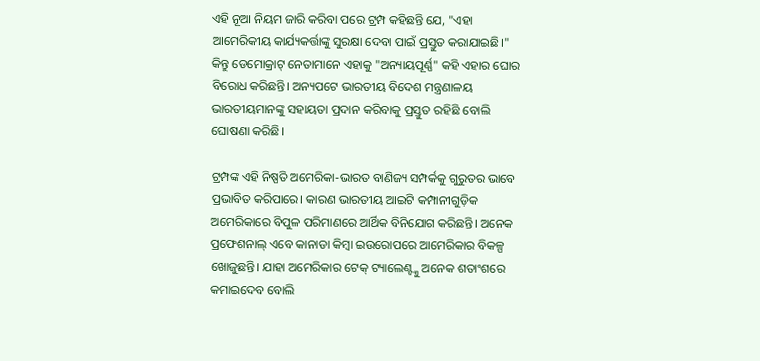ଏହି ନୂଆ ନିୟମ ଜାରି କରିବା ପରେ ଟ୍ରମ୍ପ କହିଛନ୍ତି ଯେ, "ଏହା ଆମେରିକୀୟ କାର୍ଯ୍ୟକର୍ତ୍ତାଙ୍କୁ ସୁରକ୍ଷା ଦେବା ପାଇଁ ପ୍ରସ୍ତୁତ କରାଯାଇଛି।" କିନ୍ତୁ ଡେମୋକ୍ରାଟ୍ ନେତାମାନେ ଏହାକୁ "ଅନ୍ୟାୟପୂର୍ଣ୍ଣ" କହି ଏହାର ଘୋର ବିରୋଧ କରିଛନ୍ତି। ଅନ୍ୟପଟେ ଭାରତୀୟ ବିଦେଶ ମନ୍ତ୍ରଣାଳୟ ଭାରତୀୟମାନଙ୍କୁ ସହାୟତା ପ୍ରଦାନ କରିବାକୁ ପ୍ରସ୍ତୁତ ରହିଛି ବୋଲି ଘୋଷଣା କରିଛି।

ଟ୍ରମ୍ପଙ୍କ ଏହି ନିଷ୍ପତି ଅମେରିକା-ଭାରତ ବାଣିଜ୍ୟ ସମ୍ପର୍କକୁ ଗୁରୁତର ଭାବେ ପ୍ରଭାବିତ କରିପାରେ। କାରଣ ଭାରତୀୟ ଆଇଟି କମ୍ପାନୀଗୁଡ଼ିକ ଅମେରିକାରେ ବିପୁଳ ପରିମାଣରେ ଆର୍ଥିକ ବିନିଯୋଗ କରିଛନ୍ତି। ଅନେକ ପ୍ରଫେଶନାଲ୍ ଏବେ କାନାଡା କିମ୍ବା ଇଉରୋପରେ ଆମେରିକାର ବିକଳ୍ପ ଖୋଜୁଛନ୍ତି। ଯାହା ଅମେରିକାର ଟେକ୍ ଟ୍ୟାଲେଣ୍ଟ୍କୁ ଅନେକ ଶତାଂଶରେ କମାଇଦେବ ବୋଲି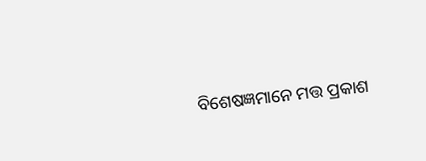ବିଶେଷଜ୍ଞମାନେ ମତ୍ତ ପ୍ରକାଶ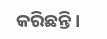କରିଛନ୍ତି।